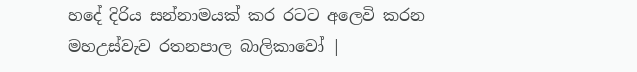හදේ දිරිය සන්නාමයක් කර රටට අලෙවි කරන මහඋස්වැව රතනපාල බාලිකාවෝ |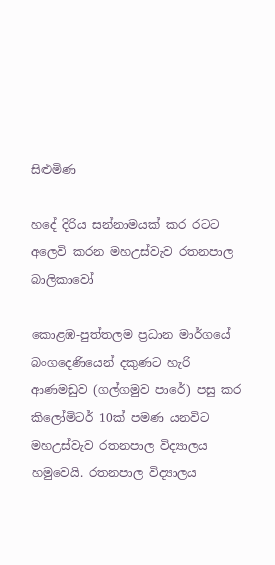සිළුමිණ

හදේ දිරිය සන්නාමයක් කර රටට අලෙවි කරන මහඋස්වැව රතනපාල බාලිකාවෝ

කොළඹ-පුත්තලම ප්‍රධාන මාර්ගයේ බංගදෙණියෙන් දකුණට හැරි ආණමඩුව (ගල්ගමුව පාරේ) පසු කර කිලෝමිටර් 10ක් පමණ යනවිට මහඋස්වැව රතනපාල විද්‍යාලය හමුවෙයි. රතනපාල විද්‍යාලය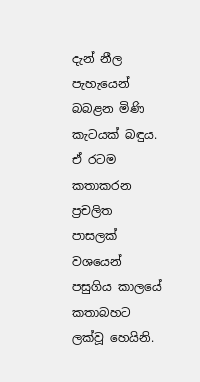දැන් නීල පැහැයෙන් බබළන මිණි කැටයක් බඳුය. ඒ රටම කතාකරන ප්‍රචලිත පාසලක් වශයෙන් පසුගිය කාලයේ කතාබහට ලක්වූ හෙයිනි.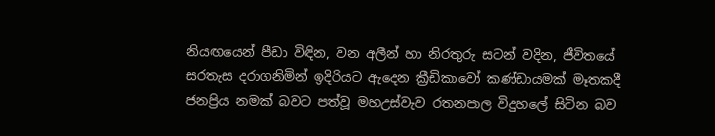නියඟයෙන් පීඩා විඳින, වන අලීන් හා නිරතුරු සටන් වදින, ජීවිතයේ සරතැස දරාගනිමින් ඉදිරියට ඇදෙන ක්‍රීඩිකාවෝ කණ්ඩායමක් මෑතකදී ජනප්‍රිය නමක් බවට පත්වූ මහඋස්වැව රතනපාල විදුහලේ සිටින බව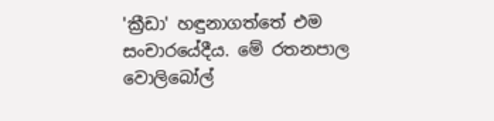'ක්‍රීඩා' හඳුනාගත්තේ එම සංචාරයේදීය. මේ රතනපාල වොලිබෝල්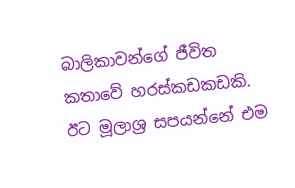බාලිකාවන්ගේ ජීවිත කතාවේ හරස්කඩකඩකි. ඊට මූලාශ්‍ර සපයන්නේ එම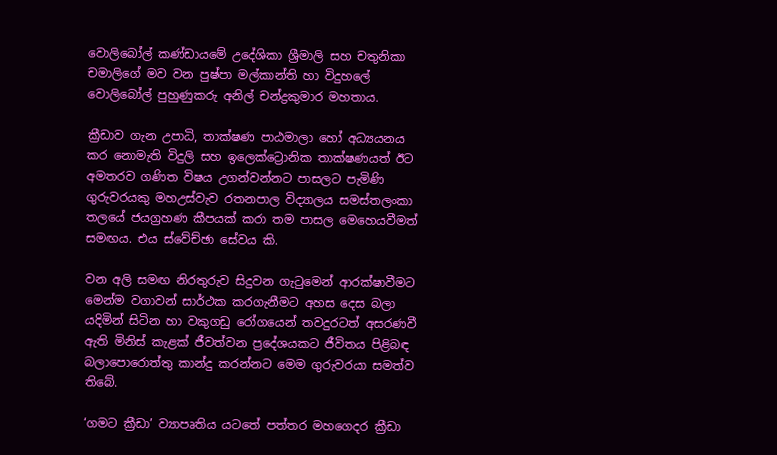වොලිබෝල් කණ්ඩායමේ උදේශිකා ශ්‍රීමාලි සහ චතුනිකා චමාලිගේ මව වන පුෂ්පා මල්කාන්ති හා විදුහලේ වොලිබෝල් පුහුණුකරු අනිල් චන්ද්‍රකුමාර මහතාය.

ක්‍රීඩාව ගැන උපාධි, තාක්ෂණ පාඨමාලා හෝ අධ්‍යයනය කර නොමැති විදුලි සහ ඉලෙක්ට්‍රොනික තාක්ෂණයත් ඊට අමතරව ගණිත විෂය උගන්වන්නට පාසලට පැමිණි ගුරුවරයකු මහඋස්වැව රතනපාල විද්‍යාලය සමස්තලංකා තලයේ ජයග්‍රහණ කීපයක් කරා තම පාසල මෙහෙයවීමත් සමඟය. එය ස්වේච්ඡා සේවය කි.

වන අලි සමඟ නිරතුරුව සිදුවන ගැටුමෙන් ආරක්ෂාවීමට මෙන්ම වගාවන් සාර්ථක කරගැනීමට අහස දෙස බලා යදිමින් සිටින හා වකුගඩු රෝගයෙන් තවදුරටත් අසරණවී ඇති මිනිස් කැළක් ජීවත්වන ප්‍රදේශයකට ජීවිතය පිළිබඳ බලාපොරොත්තු කාන්දු කරන්නට මෙම ගුරුවරයා සමත්ව තිබේ.

‘ගමට ක්‍රීඩා’ ව්‍යාපෘතිය යටතේ පත්තර මහගෙදර ක්‍රීඩා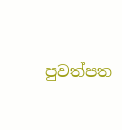පුවත්පත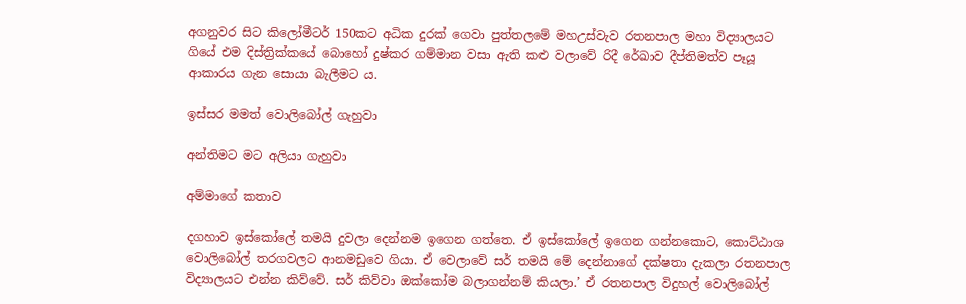අගනුවර සිට කිලෝමීටර් 150කට අධික දුරක් ගෙවා පුත්තලමේ මහඋස්වැව රතනපාල මහා විද්‍යාලයට ගියේ එම දිස්ත්‍රික්කයේ බොහෝ දුෂ්කර ගම්මාන වසා ඇති කළු වලාවේ රිදී රේඛාව දීප්තිමත්ව පෑයූ ආකාරය ගැන සොයා බැලීමට ය.

ඉස්සර මමත් වොලිබෝල් ගැහුවා

අන්තිමට මට අලියා ගැහුවා

අම්මාගේ කතාව

දගහාව ඉස්කෝලේ තමයි දුවලා දෙන්නම ඉගෙන ගත්තෙ. ඒ ඉස්කෝලේ ඉගෙන ගන්නකොට, කොට්ඨාශ වොලිබෝල් තරගවලට ආනමඩුවෙ ගියා. ඒ වෙලාවේ සර් තමයි මේ දෙන්නාගේ දක්ෂතා දැකලා රතනපාල විද්‍යාලයට එන්න කිව්වේ. සර් කිව්වා ඔක්කෝම බලාගන්නම් කියලා.’ ඒ රතනපාල විදුහල් වොලිබෝල්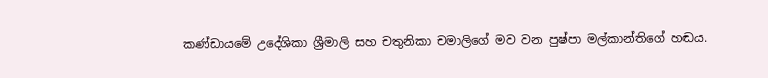කණ්ඩායමේ උදේශිකා ශ්‍රීමාලි සහ චතුනිකා චමාලිගේ මව වන පුෂ්පා මල්කාන්තිගේ හඬය.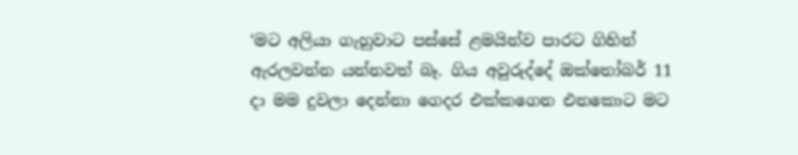‘මට අලියා ගැහුවාට පස්සේ ළමයින්ව පාරට ගිහින් ඇරලවන්න යන්නවත් බෑ. ගිය අවුරුද්දේ ඔක්තෝබර් 11 දා මම දුවලා දෙන්නා ගෙදර එක්කගෙන එනකොට මට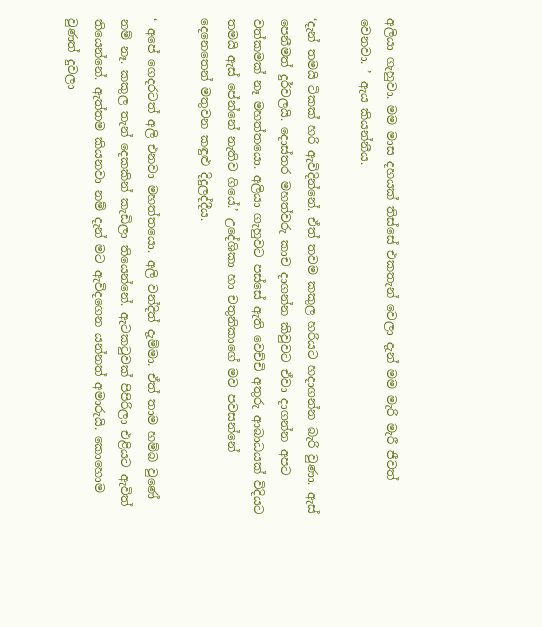අලියා ගැහුවා. මම මාස දහයක් තිස්සේ එකතැන් වෙලා දැන් මම මැරි මැරී ජීවත් වෙනවා. ’ ඇය කියන්නීය.

‘දැන් තමයි ටිකක් හරි ඇවිදින්නේ. ඒත් තවම කකුල හරියට හදාගන්න බැරි වුණා. ඇස් පෙනීමත් දුර්වලයි. දොස්තර මහත්වරු කාච දාගන්න කිවුවට ඒවා දාගන්න අපට වත්කමක් නෑ මහත්තයො. අලියා ගැහුවට පස්සේ ඇති වෙච්චි අතුරු ආබාධයක් විදියට තමයි ඇස් පේන්නේ නැතිව ගියේ.’ උදේශිකා හා චතුනිකාගේ මව පවසන්නේ දෙනෙතෙන් මතුවන කඳුළු දිදුලද්දීය.

‘ අපේ ගෙදරටත් අලි එනවා මහත්තයො. අලි වන්දිත් දැම්මා. ඒත් තාම හම්බ වුණේ නම් නෑ. කකුල තැන් දෙකකින් කැඩිලා තියෙන්නේ. ඇටකටුවක් පිපිරිලා එළියට ඇවිත් තියෙන්නේ. ඇත්තම කියනවා නම් දැන් මට ඇවිදගෙන යන්නත් අමාරුයි. කොහොම වුණත් දුවලා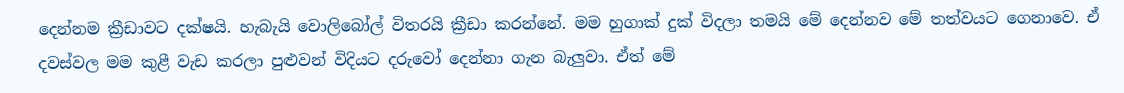දෙන්නම ක්‍රීඩාවට දක්ෂයි. හැබැයි වොලිබෝල් විතරයි ක්‍රීඩා කරන්නේ. මම හුගාක් දුක් විදලා තමයි මේ දෙන්නව මේ තත්වයට ගෙනාවෙ. ඒ දවස්වල මම කුළී වැඩ කරලා පුළුවන් විදියට දරුවෝ දෙන්නා ගැන බැලුවා. ඒත් මේ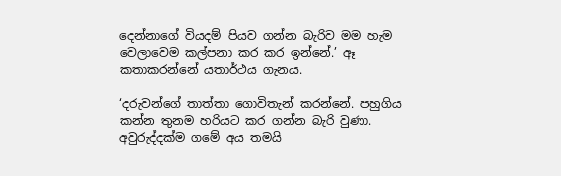දෙන්නාගේ වියදම් පියව ගන්න බැරිව මම හැම වෙලාවෙම කල්පනා කර කර ඉන්නේ.’ ඈ කතාකරන්නේ යතාර්ථය ගැනය.

‘දරුවන්ගේ තාත්තා ගොවිතැන් කරන්නේ. පහුගිය කන්න තුනම හරියට කර ගන්න බැරි වුණා. අවුරුද්දක්ම ගමේ අය තමයි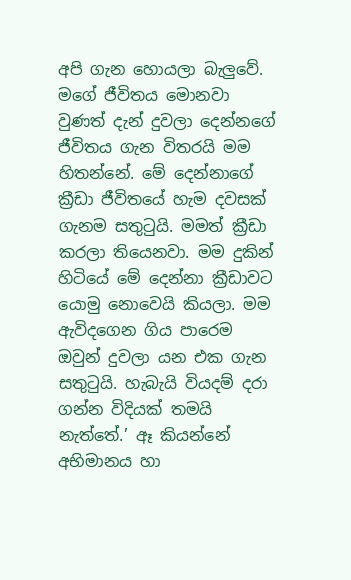අපි ගැන හොයලා බැලුවේ. මගේ ජීවිතය මොනවා වුණත් දැන් දුවලා දෙන්නගේ ජීවිතය ගැන විතරයි මම හිතන්නේ. මේ දෙන්නාගේ ක්‍රීඩා ජීවිතයේ හැම දවසක් ගැනම සතුටුයි. මමත් ක්‍රීඩා කරලා තියෙනවා. මම දුකින් හිටියේ මේ දෙන්නා ක්‍රීඩාවට යොමු නොවෙයි කියලා. මම ඇවිදගෙන ගිය පාරෙම ඔවුන් දුවලා යන එක ගැන සතුටුයි. හැබැයි වියදම් දරා ගන්න විදියක් තමයි නැත්තේ.’ ඈ කියන්නේ අභිමානය හා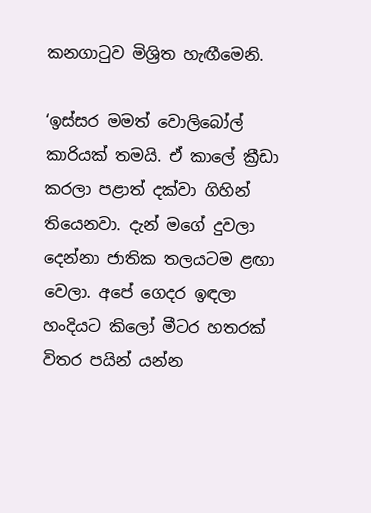කනගාටුව මිශ්‍රිත හැඟීමෙනි.

‘ඉස්සර මමත් වොලිබෝල් කාරියක් තමයි. ඒ කාලේ ක්‍රීඩා කරලා පළාත් දක්වා ගිහින් තියෙනවා. දැන් මගේ දුවලා දෙන්නා ජාතික තලයටම ළඟා වෙලා. අපේ ගෙදර ඉඳලා හංදියට කිලෝ මීටර හතරක් විතර පයින් යන්න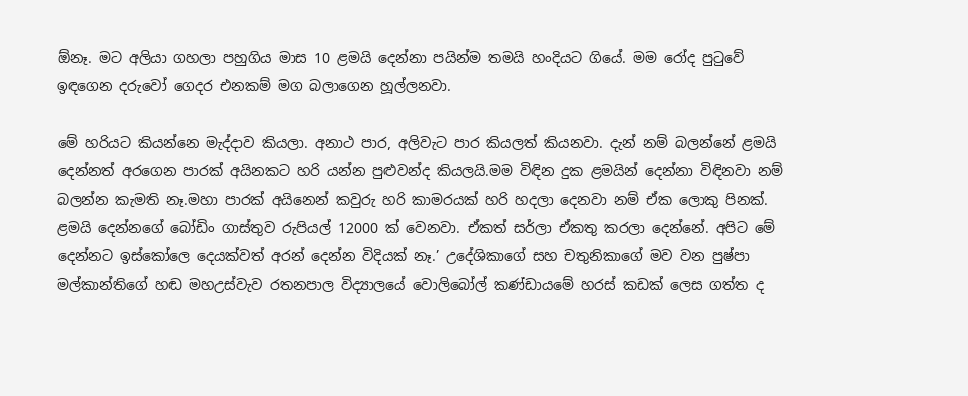ඕනෑ. මට අලියා ගහලා පහුගිය මාස 10 ළමයි දෙන්නා පයින්ම තමයි හංදියට ගියේ. මම රෝද පුටුවේ ඉඳගෙන දරුවෝ ගෙදර එනකම් මග බලාගෙන හූල්ලනවා.

මේ හරියට කියන්නෙ මැද්දාව කියලා. අනාථ පාර, අලිවැට පාර කියලත් කියනවා. දැන් නම් බලන්නේ ළමයි දෙන්නත් අරගෙන පාරක් අයිනකට හරි යන්න පු‍ළුවන්ද කියලයි.මම විඳින දුක ළමයින් දෙන්නා විඳිනවා නම් බලන්න කැමති නෑ.මහා පාරක් අයිනෙන් කවුරු හරි කාමරයක් හරි හදලා දෙනවා නම් ඒක ලොකු පිනක්. ළමයි දෙන්නගේ බෝඩිං ගාස්තු‌ව රුපියල් 12000 ක් වෙනවා. ඒකත් සර්ලා ඒකතු කරලා දෙන්නේ. අපිට මේ දෙන්නට ඉස්කෝලෙ දෙයක්වත් අරන් දෙන්න විදියක් නෑ.’ උදේශිකාගේ සහ චතුනිකාගේ මව වන පුෂ්පා මල්කාන්තිගේ හඬ මහඋස්වැව රතනපාල විද්‍යාලයේ ‌වොලිබෝල් කණ්ඩායමේ හරස් කඩක් ලෙස ගත්ත ද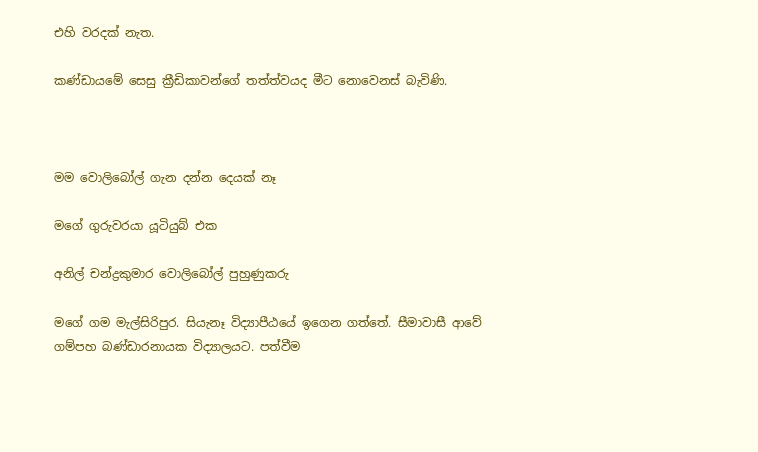එහි වරදක් නැත.

කණ්ඩායමේ සෙසු ක්‍රීඩිකාවන්ගේ තත්ත්වයද මීට නොවෙනස් බැවිණි.



මම වොලිබෝල් ගැන දන්න දෙයක් නෑ

මගේ ගුරුවරයා යූටියුබ් එක

අනිල් චන්ද්‍රකුමාර වොලිබෝල් පුහුණුකරු

මගේ ගම මැල්සිරිපුර. සියැනෑ විද්‍යාපීඨයේ ඉගෙන ගත්තේ. සීමාවාසී ආවේ ගම්පහ බණ්ඩාරනායක විද්‍යාලයට. පත්වීම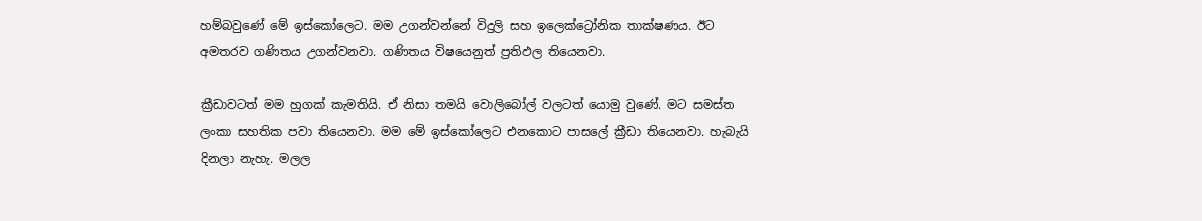හම්බවුණේ මේ ඉස්කෝලෙට. මම උගන්වන්නේ විදුලි සහ ඉලෙක්ට්‍රෝනික තාක්ෂණය. ඊට අමතරව ගණිතය උගන්වනවා. ගණිතය විෂයෙනුත් ප්‍රතිඵල තියෙනවා.

ක්‍රීඩාවටත් මම හුගක් කැමතියි. ඒ නිසා තමයි වොලිබෝල් වලටත් යොමු වුණේ. මට සමස්ත ලංකා සහතික පවා තියෙනවා. මම මේ ඉස්කෝලෙට එනකොට පාසලේ ක්‍රීඩා තියෙනවා. හැබැයි දිනලා නැහැ. මලල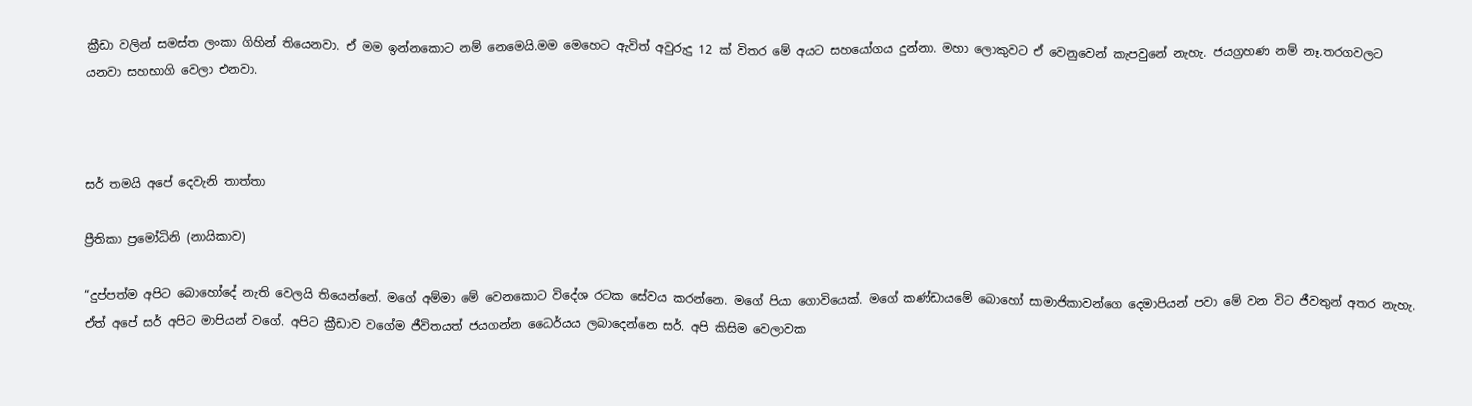ක්‍රීඩා වලින් සමස්ත ලංකා ගිහින් තියෙනවා. ඒ මම ඉන්නකොට නම් නෙමෙයි.මම මෙහෙට ඇවිත් අවුරුදු 12 ක් විතර මේ අයට සහයෝගය දුන්නා. මහා ලොකුවට ඒ වෙනුවෙන් කැපවුනේ නැහැ. ජයග්‍රහණ නම් නෑ.තරගවලට යනවා සහභාගි වෙලා එනවා.



සර් තමයි අපේ දෙවැනි තාත්තා

ප්‍රීතිකා ප්‍රමෝධිනි (නායිකාව)

“දුප්පත්ම අපිට බොහෝදේ නැති වෙලයි තියෙන්නේ. මගේ අම්මා මේ වෙනකොට විදේශ රටක සේවය කරන්නෙ. මගේ පියා ගොවියෙක්. මගේ කණ්ඩායමේ බොහෝ සාමාජිකාවන්ගෙ දෙමාපියන් පවා මේ වන විට ජීවතුන් අතර නැහැ. ඒත් අපේ සර් අපිට මාපියන් වගේ. අපිට ක්‍රීඩාව වගේම ජීවිතයත් ජයගන්න ධෛර්යය ලබාදෙන්නෙ සර්. අපි කිසිම වෙලාවක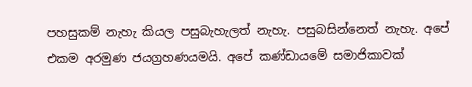පහසුකම් නැහැ කියල පසුබැහැලත් නැහැ. පසුබසින්නෙත් නැහැ. අපේ එකම අරමුණ ජයග්‍රහණයමයි. අපේ කණ්ඩායමේ සමාජිකාවක්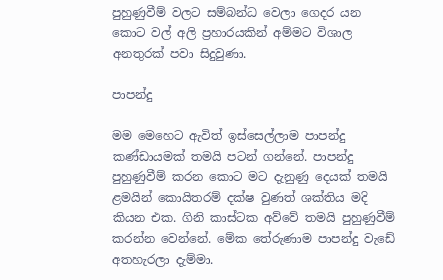පුහුණුවීම් වලට සම්බන්ධ වෙලා ගෙදර යන කොට වල් අලි ප්‍රහාරයකින් අම්මට විශාල අනතුරක් පවා සිදුවුණා.

පාපන්දු

මම මෙහෙට ඇවිත් ඉස්සෙල්ලාම පාපන්දු කණ්ඩායමක් තමයි පටන් ගන්නේ. පාපන්දු පුහුණුවීම් කරන කොට මට දැනුණු දෙයක් තමයි ළමයින් කොයිතරම් දක්ෂ වුණත් ශක්තිය මදි කියන එක. ගිනි කාස්ටක අව්වේ තමයි පුහුණුවීම් කරන්න වෙන්නේ. මේක තේරුණාම පාපන්දු වැඩේ අතහැරලා දැම්මා.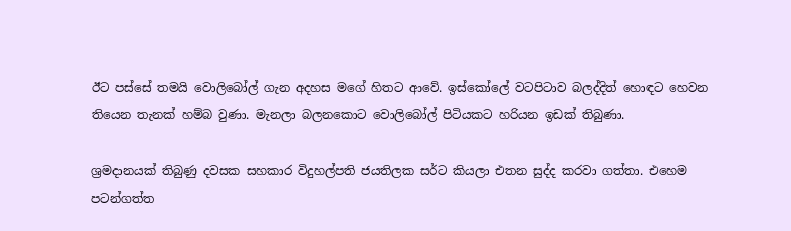ඊට පස්සේ තමයි වොලිබෝල් ගැන අදහස මගේ හිතට ආවේ. ඉස්කෝලේ වටපිටාව බලද්දිත් හොඳට හෙවන තියෙන තැනක් හම්බ වුණා. මැනලා බලනකොට වොලිබෝල් පිටියකට හරියන ඉඩක් තිබුණා.

ශ්‍රමදානයක් තිබුණු දවසක සහකාර විදුහල්පති ජයතිලක සර්ට කියලා එතන සුද්ද කරවා ගත්තා. එහෙම පටන්ගත්ත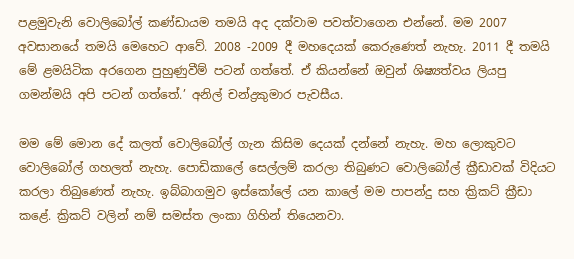පළමුවැනි වොලිබෝල් කණ්ඩායම තමයි අද දක්වාම පවත්වාගෙන එන්නේ. මම 2007 අවසානයේ තමයි මෙහෙට ආවේ. 2008 -2009 දී මහදෙයක් කෙරුණෙත් නැහැ. 2011 දී තමයි මේ ළමයිටික අරගෙන පුහුණුවීම් පටන් ගත්තේ. ඒ කියන්නේ ඔවුන් ශිෂ්‍යත්වය ලියපු ගමන්මයි අපි පටන් ගත්තේ.’ අනිල් චන්ද්‍රකුමාර පැවසීය.

මම මේ මොන දේ කලත් වොලිබෝල් ගැන කිසිම දෙයක් දන්නේ නැහැ. මහ ලොකුවට වොලිබෝල් ගහලත් නැහැ. පොඩිකාලේ සෙල්ලම් කරලා තිබුණට වොලිබෝල් ක්‍රීඩාවක් විදියට කරලා තිබුණෙත් නැහැ. ඉබ්බාගමුව ඉස්කෝලේ යන කාලේ මම පාපන්දු සහ ක්‍රිකට් ක්‍රීඩා කළේ. ක්‍රිකට් වලින් නම් සමස්ත ලංකා ගිහින් තියෙනවා.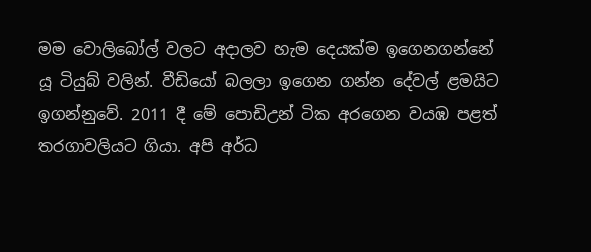මම වොලිබෝල් වලට අදාලව හැම දෙයක්ම ඉගෙනගන්නේ යූ ටියුබ් වලින්. වීඩියෝ බලලා ඉගෙන ගන්න දේවල් ළමයිට ඉගන්නුවේ. 2011 දී මේ පොඩිඋන් ටික අරගෙන වයඹ පළත් තරගාවලියට ගියා. අපි අර්ධ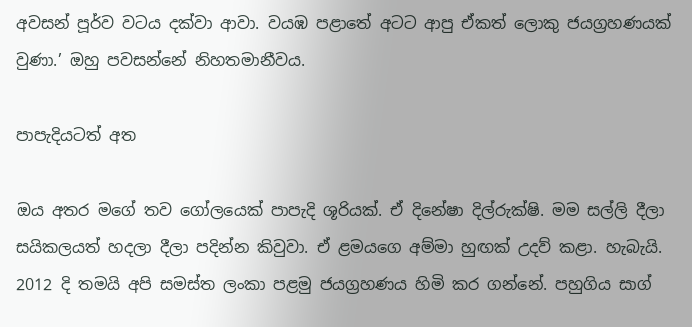අවසන් පූර්ව වටය දක්වා ආවා. වයඹ පළාතේ අටට ආපු ඒකත් ලොකු ජයග්‍රහණයක් වුණා.’ ඔහු පවසන්නේ නිහතමානීවය.

පාපැදියටත් අත

ඔය අතර මගේ තව ගෝලයෙක් පාපැදි ශූරියක්. ඒ දිනේෂා දිල්රුක්ෂි. මම සල්ලි දීලා සයිකලයත් හදලා දීලා පදින්න කිවුවා. ඒ ළමයගෙ අම්මා හුඟක් උදව් කළා. හැබැයි. 2012 දි තමයි අපි සමස්ත ලංකා පළමු ජයග්‍රහණය හිමි කර ගන්නේ. පහුගිය සාග්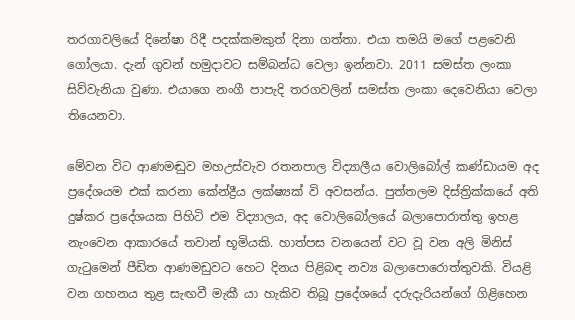තරගාවලියේ දිනේෂා රිදී පදක්කමකුත් දිනා ගත්තා. එයා තමයි මගේ පළවෙනි ගෝලයා. දැන් ගුවන් හමුදාවට සම්බන්ධ වෙලා ඉන්නවා. 2011 සමස්ත ලංකා සිව්වැනියා වුණා. එයාගෙ නංගී පාපැදි තරගවලින් සමස්ත ලංකා දෙවෙනියා වෙලා තියෙනවා.

මේවන විට ආණමඬුව මහඋස්වැව රතනපාල විද්‍යාලීය වොලිබෝල් කණ්ඩායම අද ප්‍රදේශයම එක් කරනා කේන්ද්‍රීය ලක්ෂ්‍යක් වි අවසන්ය. පුත්තලම දිස්ත්‍රික්කයේ අති දුෂ්කර ප්‍රදේශයක පිහිටි එම විද්‍යාලය, අද වොලිබෝලයේ බලාපොරාත්තු ඉහළ නැංවෙන ආකාරයේ තවාන් භූමියකි. හාත්පස වනයෙන් වට වූ වන අලි මිනිස් ගැටුමෙන් පීඩිත ආණමඩුවට හෙට දිනය පිළිබඳ නව්‍ය බලාපොරොත්තුවකි. වියළි වන ගහනය තුළ සැඟවී මැකී යා හැකිව තිබූ ප්‍රදේශයේ දරුදැරියන්ගේ ගිළිහෙන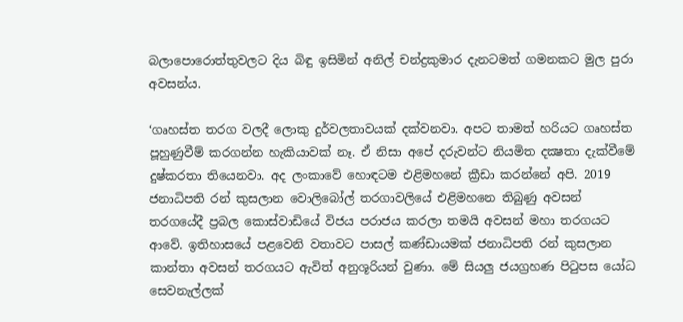බලාපොරොත්තුවලට දිය බිඳු ඉසිමින් අනිල් චන්ද්‍රකුමාර දැනටමත් ගමනකට මුල පුරා අවසන්ය.

‘ගෘහස්ත තරග වලදී ලොකු දුර්වලතාවයක් දක්වනවා. අපට තාමත් හරියට ගෘහස්ත පූහුණුවීම් කරගන්න හැකියාවක් නෑ. ඒ නිසා අපේ දරුවන්ට නියමිත දක්‍ෂතා දැක්වීමේ දුෂ්කරතා තියෙනවා. අද ලංකාවේ හොඳටම එළිමහනේ ක්‍රීඩා කරන්නේ අපි. 2019 ජනාධිපති රන් කුසලාන වොලිබෝල් තරගාවලියේ එළිමහනෙ තිබුණු අවසන් තරගයේදී ප්‍රබල කොස්වාඩියේ විජය පරාජය කරලා තමයි අවසන් මහා තරගයට ආවේ. ඉතිහාසයේ පළවෙනි වතාවට පාසල් කණ්ඩායමක් ජනාධිපති රන් කුසලාන කාන්තා අවසන් තරගයට ඇවිත් අනුශූරියන් වුණා. මේ සියලු ජයග්‍රහණ පිටුපස යෝධ සෙවනැල්ලක්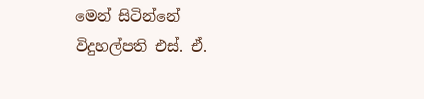මෙන් සිටින්නේ විදුහල්පති එස්. ඒ.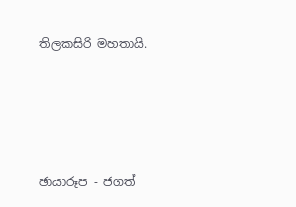තිලකසිරි මහතායි.





ඡායාරූප - ජගත්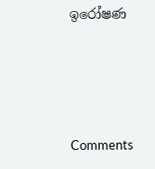ඉරෝෂණ





Comments